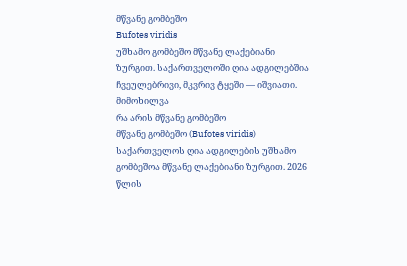მწვანე გომბეშო
Bufotes viridis
უშხამო გომბეშო მწვანე ლაქებიანი ზურგით. საქართველოში ღია ადგილებშია ჩვეულებრივი, მკვრივ ტყეში — იშვიათი.
მიმოხილვა
რა არის მწვანე გომბეშო
მწვანე გომბეშო (Bufotes viridis) საქართველოს ღია ადგილების უშხამო გომბეშოა მწვანე ლაქებიანი ზურგით. 2026 წლის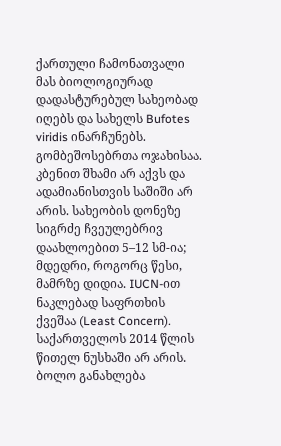ქართული ჩამონათვალი მას ბიოლოგიურად დადასტურებულ სახეობად იღებს და სახელს Bufotes viridis ინარჩუნებს. გომბეშოსებრთა ოჯახისაა. კბენით შხამი არ აქვს და ადამიანისთვის საშიში არ არის. სახეობის დონეზე სიგრძე ჩვეულებრივ დაახლოებით 5–12 სმ-ია; მდედრი, როგორც წესი, მამრზე დიდია. IUCN-ით ნაკლებად საფრთხის ქვეშაა (Least Concern). საქართველოს 2014 წლის წითელ ნუსხაში არ არის.
ბოლო განახლება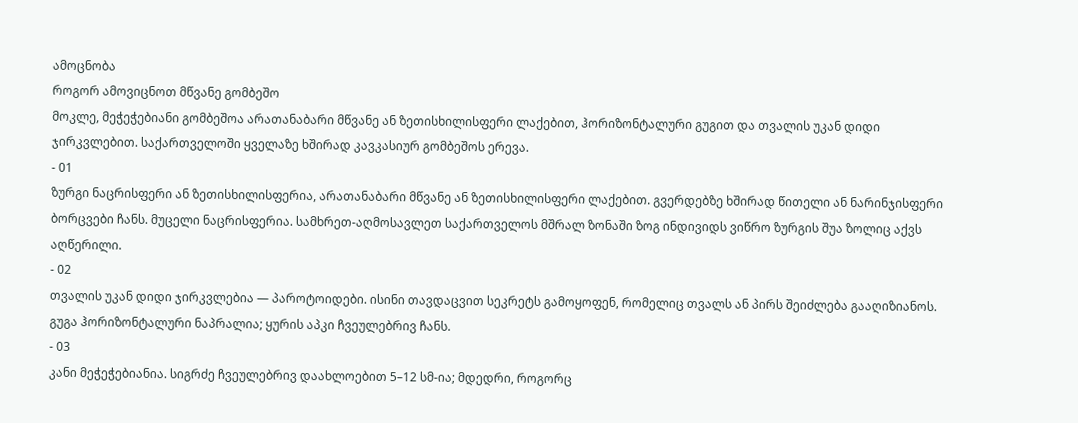ამოცნობა
როგორ ამოვიცნოთ მწვანე გომბეშო
მოკლე, მეჭეჭებიანი გომბეშოა არათანაბარი მწვანე ან ზეთისხილისფერი ლაქებით, ჰორიზონტალური გუგით და თვალის უკან დიდი ჯირკვლებით. საქართველოში ყველაზე ხშირად კავკასიურ გომბეშოს ერევა.
- 01
ზურგი ნაცრისფერი ან ზეთისხილისფერია, არათანაბარი მწვანე ან ზეთისხილისფერი ლაქებით. გვერდებზე ხშირად წითელი ან ნარინჯისფერი ბორცვები ჩანს. მუცელი ნაცრისფერია. სამხრეთ-აღმოსავლეთ საქართველოს მშრალ ზონაში ზოგ ინდივიდს ვიწრო ზურგის შუა ზოლიც აქვს აღწერილი.
- 02
თვალის უკან დიდი ჯირკვლებია — პაროტოიდები. ისინი თავდაცვით სეკრეტს გამოყოფენ, რომელიც თვალს ან პირს შეიძლება გააღიზიანოს. გუგა ჰორიზონტალური ნაპრალია; ყურის აპკი ჩვეულებრივ ჩანს.
- 03
კანი მეჭეჭებიანია. სიგრძე ჩვეულებრივ დაახლოებით 5–12 სმ-ია; მდედრი, როგორც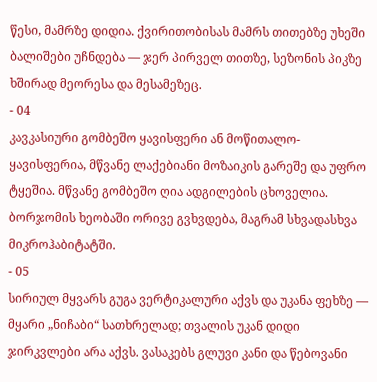წესი, მამრზე დიდია. ქვირითობისას მამრს თითებზე უხეში ბალიშები უჩნდება — ჯერ პირველ თითზე, სეზონის პიკზე ხშირად მეორესა და მესამეზეც.
- 04
კავკასიური გომბეშო ყავისფერი ან მოწითალო-ყავისფერია, მწვანე ლაქებიანი მოზაიკის გარეშე და უფრო ტყეშია. მწვანე გომბეშო ღია ადგილების ცხოველია. ბორჯომის ხეობაში ორივე გვხვდება, მაგრამ სხვადასხვა მიკროჰაბიტატში.
- 05
სირიულ მყვარს გუგა ვერტიკალური აქვს და უკანა ფეხზე — მყარი „ნიჩაბი“ სათხრელად; თვალის უკან დიდი ჯირკვლები არა აქვს. ვასაკებს გლუვი კანი და წებოვანი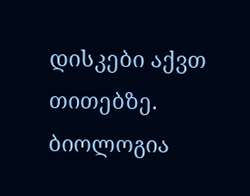დისკები აქვთ თითებზე.
ბიოლოგია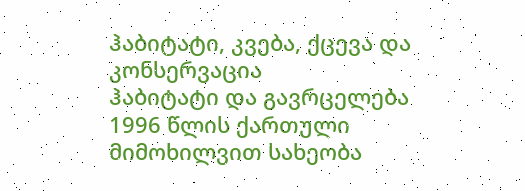ჰაბიტატი, კვება, ქცევა და კონსერვაცია
ჰაბიტატი და გავრცელება
1996 წლის ქართული მიმოხილვით სახეობა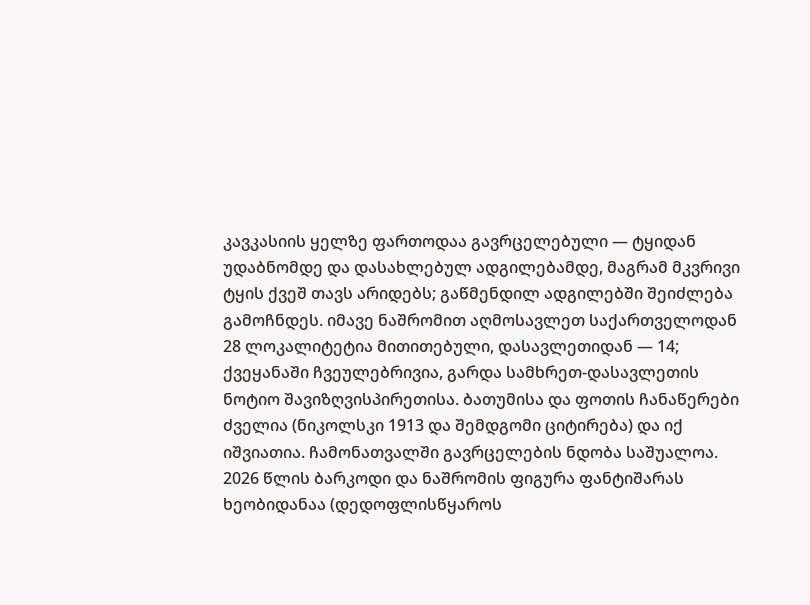კავკასიის ყელზე ფართოდაა გავრცელებული — ტყიდან უდაბნომდე და დასახლებულ ადგილებამდე, მაგრამ მკვრივი ტყის ქვეშ თავს არიდებს; გაწმენდილ ადგილებში შეიძლება გამოჩნდეს. იმავე ნაშრომით აღმოსავლეთ საქართველოდან 28 ლოკალიტეტია მითითებული, დასავლეთიდან — 14; ქვეყანაში ჩვეულებრივია, გარდა სამხრეთ-დასავლეთის ნოტიო შავიზღვისპირეთისა. ბათუმისა და ფოთის ჩანაწერები ძველია (ნიკოლსკი 1913 და შემდგომი ციტირება) და იქ იშვიათია. ჩამონათვალში გავრცელების ნდობა საშუალოა. 2026 წლის ბარკოდი და ნაშრომის ფიგურა ფანტიშარას ხეობიდანაა (დედოფლისწყაროს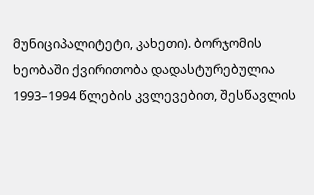მუნიციპალიტეტი, კახეთი). ბორჯომის ხეობაში ქვირითობა დადასტურებულია 1993–1994 წლების კვლევებით, შესწავლის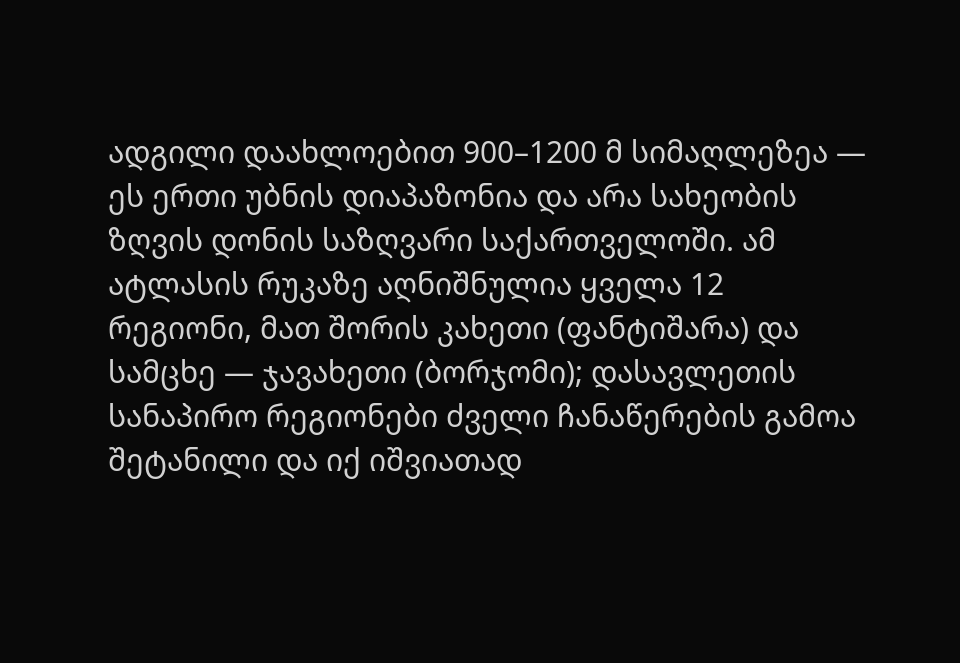ადგილი დაახლოებით 900–1200 მ სიმაღლეზეა — ეს ერთი უბნის დიაპაზონია და არა სახეობის ზღვის დონის საზღვარი საქართველოში. ამ ატლასის რუკაზე აღნიშნულია ყველა 12 რეგიონი, მათ შორის კახეთი (ფანტიშარა) და სამცხე — ჯავახეთი (ბორჯომი); დასავლეთის სანაპირო რეგიონები ძველი ჩანაწერების გამოა შეტანილი და იქ იშვიათად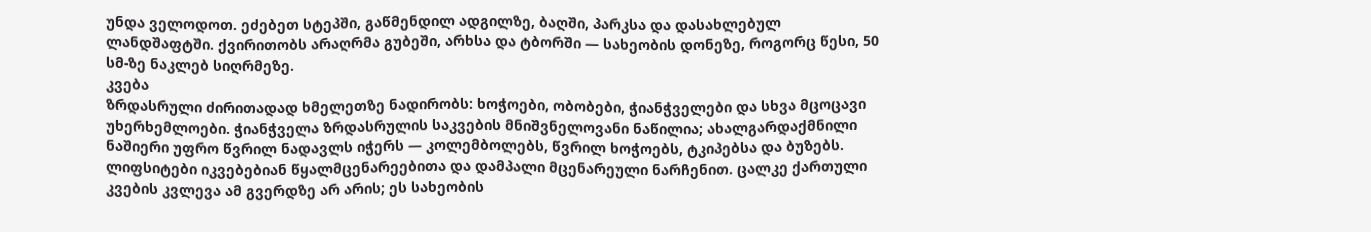უნდა ველოდოთ. ეძებეთ სტეპში, გაწმენდილ ადგილზე, ბაღში, პარკსა და დასახლებულ ლანდშაფტში. ქვირითობს არაღრმა გუბეში, არხსა და ტბორში — სახეობის დონეზე, როგორც წესი, 50 სმ-ზე ნაკლებ სიღრმეზე.
კვება
ზრდასრული ძირითადად ხმელეთზე ნადირობს: ხოჭოები, ობობები, ჭიანჭველები და სხვა მცოცავი უხერხემლოები. ჭიანჭველა ზრდასრულის საკვების მნიშვნელოვანი ნაწილია; ახალგარდაქმნილი ნაშიერი უფრო წვრილ ნადავლს იჭერს — კოლემბოლებს, წვრილ ხოჭოებს, ტკიპებსა და ბუზებს. ლიფსიტები იკვებებიან წყალმცენარეებითა და დამპალი მცენარეული ნარჩენით. ცალკე ქართული კვების კვლევა ამ გვერდზე არ არის; ეს სახეობის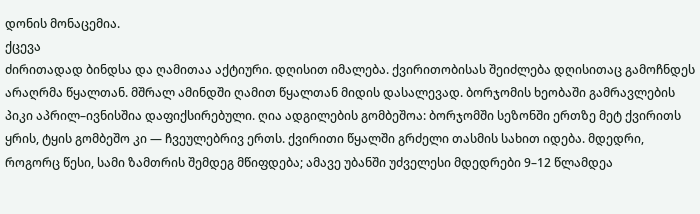დონის მონაცემია.
ქცევა
ძირითადად ბინდსა და ღამითაა აქტიური. დღისით იმალება. ქვირითობისას შეიძლება დღისითაც გამოჩნდეს არაღრმა წყალთან. მშრალ ამინდში ღამით წყალთან მიდის დასალევად. ბორჯომის ხეობაში გამრავლების პიკი აპრილ–ივნისშია დაფიქსირებული. ღია ადგილების გომბეშოა: ბორჯომში სეზონში ერთზე მეტ ქვირითს ყრის, ტყის გომბეშო კი — ჩვეულებრივ ერთს. ქვირითი წყალში გრძელი თასმის სახით იდება. მდედრი, როგორც წესი, სამი ზამთრის შემდეგ მწიფდება; ამავე უბანში უძველესი მდედრები 9–12 წლამდეა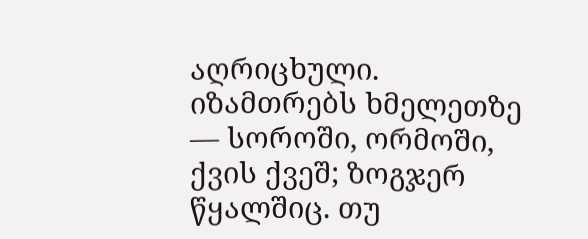აღრიცხული. იზამთრებს ხმელეთზე — სოროში, ორმოში, ქვის ქვეშ; ზოგჯერ წყალშიც. თუ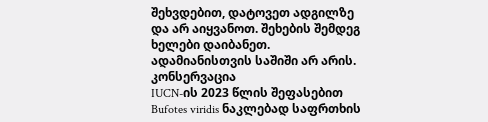შეხვდებით, დატოვეთ ადგილზე და არ აიყვანოთ. შეხების შემდეგ ხელები დაიბანეთ. ადამიანისთვის საშიში არ არის.
კონსერვაცია
IUCN-ის 2023 წლის შეფასებით Bufotes viridis ნაკლებად საფრთხის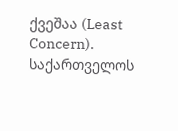ქვეშაა (Least Concern). საქართველოს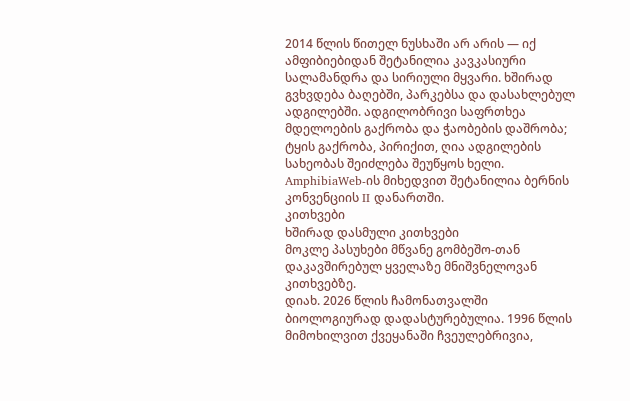2014 წლის წითელ ნუსხაში არ არის — იქ ამფიბიებიდან შეტანილია კავკასიური სალამანდრა და სირიული მყვარი. ხშირად გვხვდება ბაღებში, პარკებსა და დასახლებულ ადგილებში. ადგილობრივი საფრთხეა მდელოების გაქრობა და ჭაობების დაშრობა; ტყის გაქრობა, პირიქით, ღია ადგილების სახეობას შეიძლება შეუწყოს ხელი. AmphibiaWeb-ის მიხედვით შეტანილია ბერნის კონვენციის II დანართში.
კითხვები
ხშირად დასმული კითხვები
მოკლე პასუხები მწვანე გომბეშო-თან დაკავშირებულ ყველაზე მნიშვნელოვან კითხვებზე.
დიახ. 2026 წლის ჩამონათვალში ბიოლოგიურად დადასტურებულია. 1996 წლის მიმოხილვით ქვეყანაში ჩვეულებრივია,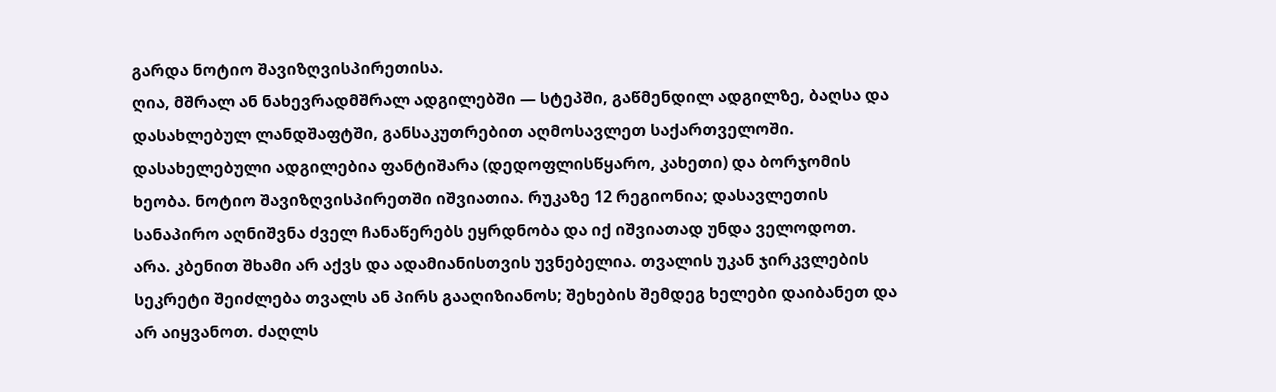გარდა ნოტიო შავიზღვისპირეთისა.
ღია, მშრალ ან ნახევრადმშრალ ადგილებში — სტეპში, გაწმენდილ ადგილზე, ბაღსა და დასახლებულ ლანდშაფტში, განსაკუთრებით აღმოსავლეთ საქართველოში. დასახელებული ადგილებია ფანტიშარა (დედოფლისწყარო, კახეთი) და ბორჯომის ხეობა. ნოტიო შავიზღვისპირეთში იშვიათია. რუკაზე 12 რეგიონია; დასავლეთის სანაპირო აღნიშვნა ძველ ჩანაწერებს ეყრდნობა და იქ იშვიათად უნდა ველოდოთ.
არა. კბენით შხამი არ აქვს და ადამიანისთვის უვნებელია. თვალის უკან ჯირკვლების სეკრეტი შეიძლება თვალს ან პირს გააღიზიანოს; შეხების შემდეგ ხელები დაიბანეთ და არ აიყვანოთ. ძაღლს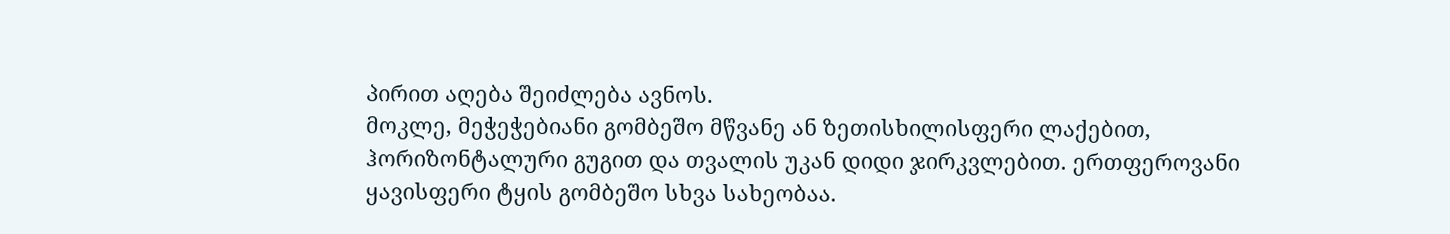პირით აღება შეიძლება ავნოს.
მოკლე, მეჭეჭებიანი გომბეშო მწვანე ან ზეთისხილისფერი ლაქებით, ჰორიზონტალური გუგით და თვალის უკან დიდი ჯირკვლებით. ერთფეროვანი ყავისფერი ტყის გომბეშო სხვა სახეობაა.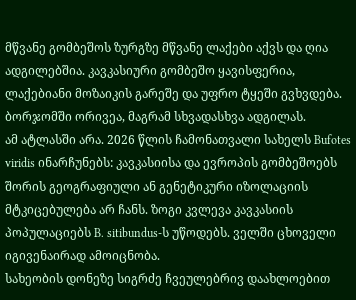მწვანე გომბეშოს ზურგზე მწვანე ლაქები აქვს და ღია ადგილებშია. კავკასიური გომბეშო ყავისფერია, ლაქებიანი მოზაიკის გარეშე და უფრო ტყეში გვხვდება. ბორჯომში ორივეა, მაგრამ სხვადასხვა ადგილას.
ამ ატლასში არა. 2026 წლის ჩამონათვალი სახელს Bufotes viridis ინარჩუნებს: კავკასიისა და ევროპის გომბეშოებს შორის გეოგრაფიული ან გენეტიკური იზოლაციის მტკიცებულება არ ჩანს. ზოგი კვლევა კავკასიის პოპულაციებს B. sitibundus-ს უწოდებს. ველში ცხოველი იგივენაირად ამოიცნობა.
სახეობის დონეზე სიგრძე ჩვეულებრივ დაახლოებით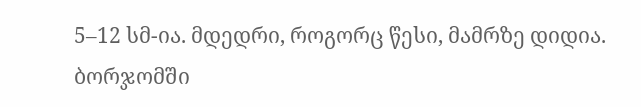5–12 სმ-ია. მდედრი, როგორც წესი, მამრზე დიდია. ბორჯომში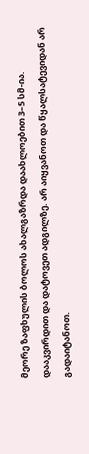მეორე ზაფხულის ბოლოს ახალგაზრდა დაახლოებით 3–5 სმ-ია.
დააკვირდით და დატოვეთ ადგილზე. არ აიყვანოთ და წყალსატევიდან არ გადაიტანოთ.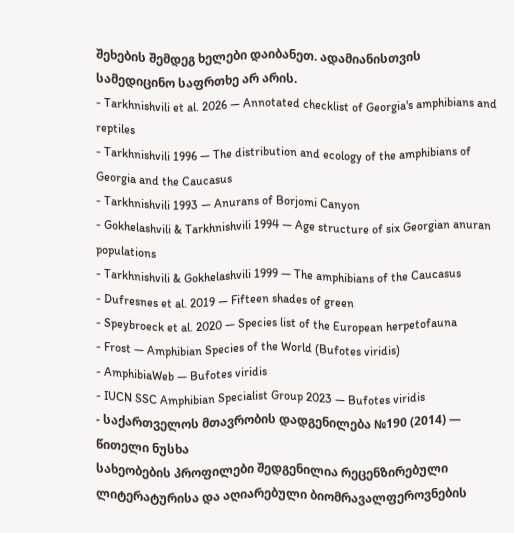შეხების შემდეგ ხელები დაიბანეთ. ადამიანისთვის სამედიცინო საფრთხე არ არის.
- Tarkhnishvili et al. 2026 — Annotated checklist of Georgia's amphibians and reptiles
- Tarkhnishvili 1996 — The distribution and ecology of the amphibians of Georgia and the Caucasus
- Tarkhnishvili 1993 — Anurans of Borjomi Canyon
- Gokhelashvili & Tarkhnishvili 1994 — Age structure of six Georgian anuran populations
- Tarkhnishvili & Gokhelashvili 1999 — The amphibians of the Caucasus
- Dufresnes et al. 2019 — Fifteen shades of green
- Speybroeck et al. 2020 — Species list of the European herpetofauna
- Frost — Amphibian Species of the World (Bufotes viridis)
- AmphibiaWeb — Bufotes viridis
- IUCN SSC Amphibian Specialist Group 2023 — Bufotes viridis
- საქართველოს მთავრობის დადგენილება №190 (2014) — წითელი ნუსხა
სახეობების პროფილები შედგენილია რეცენზირებული ლიტერატურისა და აღიარებული ბიომრავალფეროვნების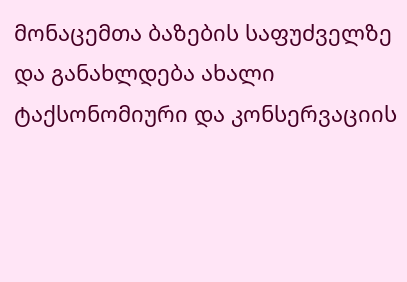მონაცემთა ბაზების საფუძველზე და განახლდება ახალი ტაქსონომიური და კონსერვაციის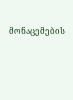მონაცემების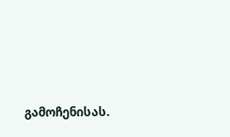გამოჩენისას.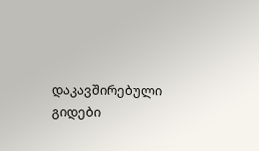დაკავშირებული გიდები